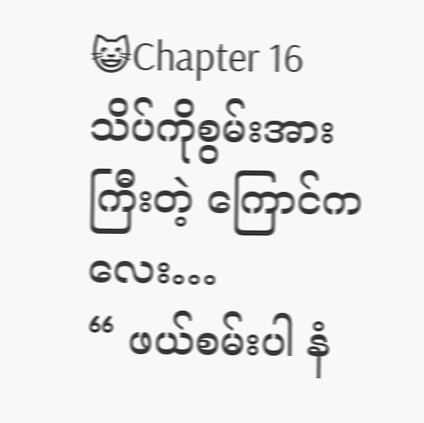😺Chapter 16
သိပ်ကိုစွမ်းအားကြီးတဲ့ ကြောင်ကလေး…
“ ဖယ်စမ်းပါ နံ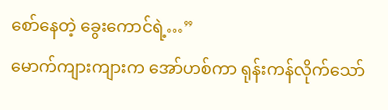စော်နေတဲ့ ခွေးကောင်ရဲ့…”
မောက်ကျားကျားက အော်ဟစ်ကာ ရုန်းကန်လိုက်သော်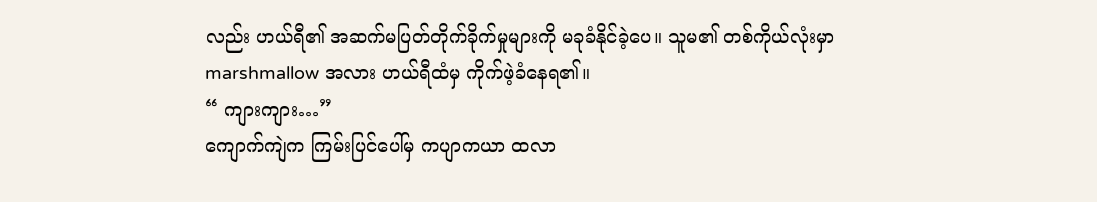လည်း ဟယ်ရီ၏ အဆက်မပြတ်တိုက်ခိုက်မှုများကို မခုခံနိုင်ခဲ့ပေ။ သူမ၏ တစ်ကိုယ်လုံးမှာ marshmallow အလား ဟယ်ရီထံမှ ကိုက်ဖဲ့ခံနေရ၏။
“ ကျားကျား…”
ကျောက်ကျဲက ကြမ်းပြင်ပေါ်မှ ကပျာကယာ ထလာ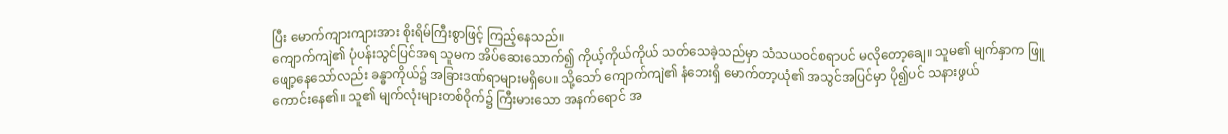ပြီး မောက်ကျားကျားအား စိုးရိမ်ကြီးစွာဖြင့် ကြည့်နေသည်။
ကျောက်ကျဲ၏ ပုံပန်းသွင်ပြင်အရ သူမက အိပ်ဆေးသောက်၍ ကိုယ့်ကိုယ်ကိုယ် သတ်သေခဲ့သည်မှာ သံသယဝင်စရာပင် မလိုတော့ချေ။ သူမ၏ မျက်နှာက ဖြူဖျော့နေသော်လည်း ခန္ဓာကိုယ်၌ အခြားဒဏ်ရာများမရှိပေ။ သို့သော် ကျောက်ကျဲ၏ နံဘေးရှိ မောက်တာ့ယုံ၏ အသွင်အပြင်မှာ ပို၍ပင် သနားဖွယ်
ကောင်းနေ၏။ သူ၏ မျက်လုံးများတစ်ဝိုက်၌ ကြီးမားသော အနက်ရောင် အ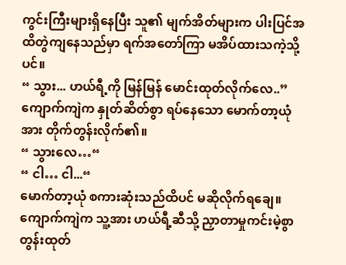ကွင်းကြီးများရှိနေပြီး သူ၏ မျက်အိတ်များက ပါးပြင်အထိတွဲကျနေသည်မှာ ရက်အတော်ကြာ မအိပ်ထားသကဲ့သို့ပင်။
“ သွား... ဟယ်ရီ့ကို မြန်မြန် မောင်းထုတ်လိုက်လေ..”
ကျောက်ကျဲက နှုတ်ဆိတ်စွာ ရပ်နေသော မောက်တာ့ယုံအား တိုက်တွန်းလိုက်၏။
“ သွားလေ…“
“ ငါ… ငါ...“
မောက်တာ့ယုံ စကားဆုံးသည်ထိပင် မဆိုလိုက်ရချေ။ ကျောက်ကျဲက သူ့အား ဟယ်ရီ့ဆီသို့ ညှာတာမှုကင်းမဲ့စွာ တွန်းထုတ်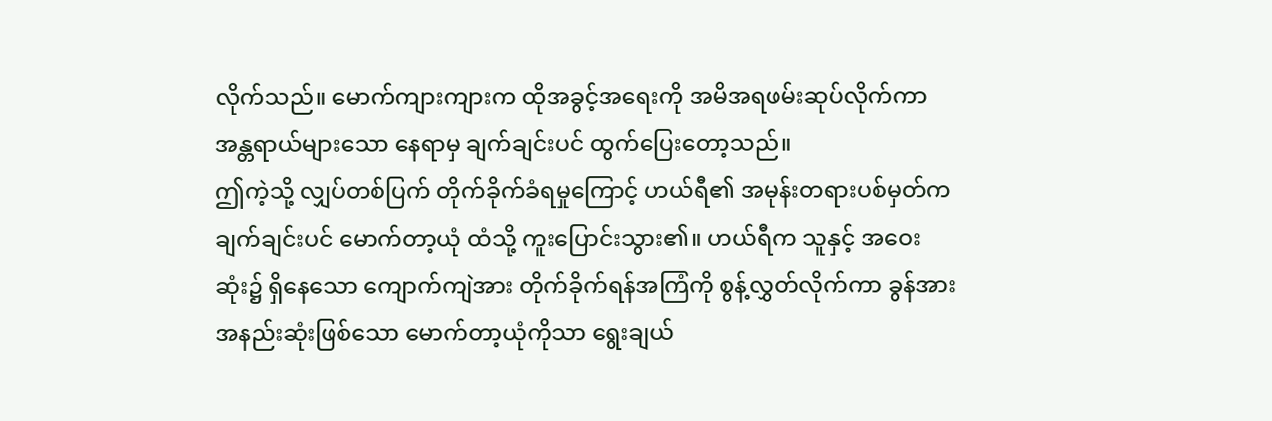လိုက်သည်။ မောက်ကျားကျားက ထိုအခွင့်အရေးကို အမိအရဖမ်းဆုပ်လိုက်ကာ အန္တရာယ်များသော နေရာမှ ချက်ချင်းပင် ထွက်ပြေးတော့သည်။
ဤကဲ့သို့ လျှပ်တစ်ပြက် တိုက်ခိုက်ခံရမှုကြောင့် ဟယ်ရီ၏ အမုန်းတရားပစ်မှတ်က ချက်ချင်းပင် မောက်တာ့ယုံ ထံသို့ ကူးပြောင်းသွား၏။ ဟယ်ရီက သူနှင့် အဝေးဆုံး၌ ရှိနေသော ကျောက်ကျဲအား တိုက်ခိုက်ရန်အကြံကို စွန့်လွှတ်လိုက်ကာ ခွန်အားအနည်းဆုံးဖြစ်သော မောက်တာ့ယုံကိုသာ ရွေးချယ်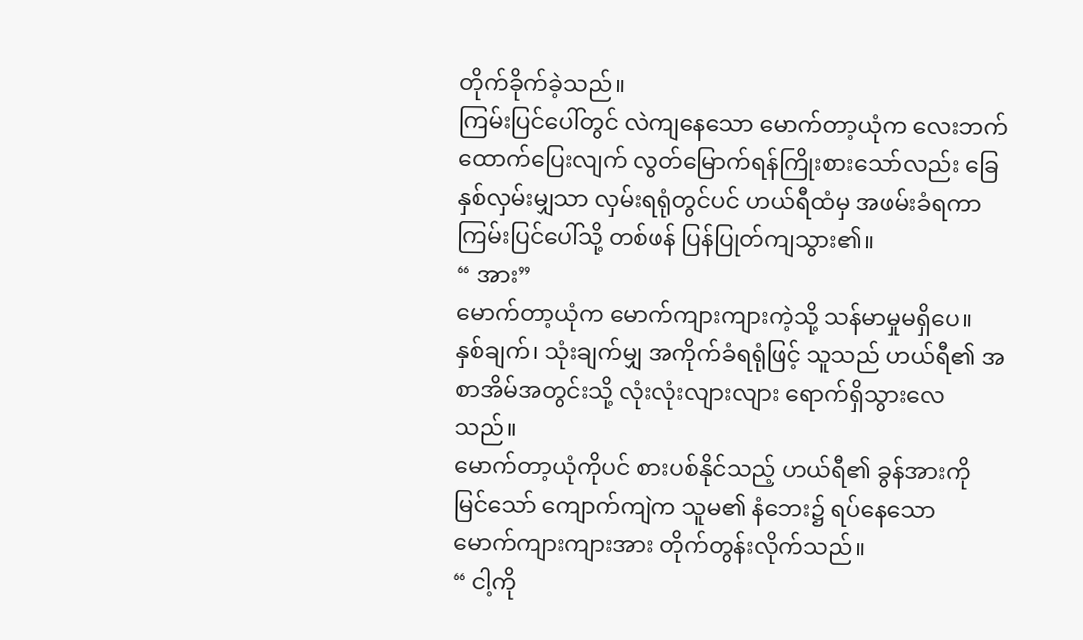တိုက်ခိုက်ခဲ့သည်။
ကြမ်းပြင်ပေါ်တွင် လဲကျနေသော မောက်တာ့ယုံက လေးဘက်ထောက်ပြေးလျက် လွတ်မြောက်ရန်ကြိုးစားသော်လည်း ခြေနှစ်လှမ်းမျှသာ လှမ်းရရုံတွင်ပင် ဟယ်ရီထံမှ အဖမ်းခံရကာ ကြမ်းပြင်ပေါ်သို့ တစ်ဖန် ပြန်ပြုတ်ကျသွား၏။
“ အား”
မောက်တာ့ယုံက မောက်ကျားကျားကဲ့သို့ သန်မာမှုမရှိပေ။ နှစ်ချက်၊ သုံးချက်မျှ အကိုက်ခံရရုံဖြင့် သူသည် ဟယ်ရီ၏ အစာအိမ်အတွင်းသို့ လုံးလုံးလျားလျား ရောက်ရှိသွားလေသည်။
မောက်တာ့ယုံကိုပင် စားပစ်နိုင်သည့် ဟယ်ရီ၏ ခွန်အားကိုမြင်သော် ကျောက်ကျဲက သူမ၏ နံဘေး၌ ရပ်နေသော မောက်ကျားကျားအား တိုက်တွန်းလိုက်သည်။
“ ငါ့ကို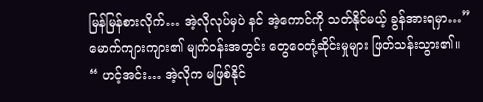မြန်မြန်စားလိုက်… အဲ့လိုလုပ်မှပဲ နင် အဲ့ကောင်ကို သတ်နိုင်မယ့် ခွန်အားရမှာ…”
မောက်ကျားကျား၏ မျက်ဝန်းအတွင်း တွေဝေတုံ့ဆိုင်းမှုများ ဖြတ်သန်းသွား၏။
“ ဟင့်အင်း… အဲ့လိုက မဖြစ်နိုင်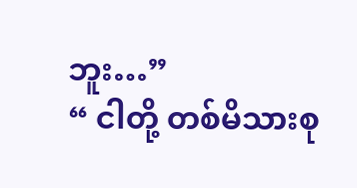ဘူး…”
“ ငါတို့ တစ်မိသားစု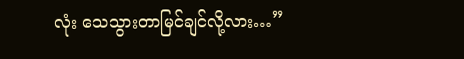လုံး သေသွားတာမြင်ချင်လို့လား…”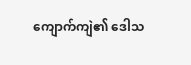ကျောက်ကျဲ၏ ဒေါသ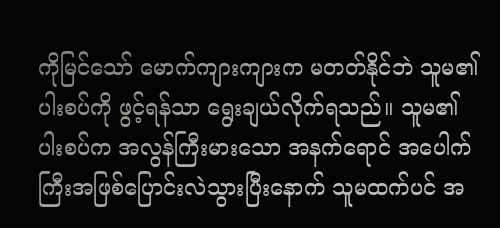ကိုမြင်သော် မောက်ကျားကျားက မတတ်နိုင်ဘဲ သူမ၏ ပါးစပ်ကို ဖွင့်ရန်သာ ရွေးချယ်လိုက်ရသည်။ သူမ၏ပါးစပ်က အလွန်ကြီးမားသော အနက်ရောင် အပေါက်ကြီးအဖြစ်ပြောင်းလဲသွားပြီးနောက် သူမထက်ပင် အ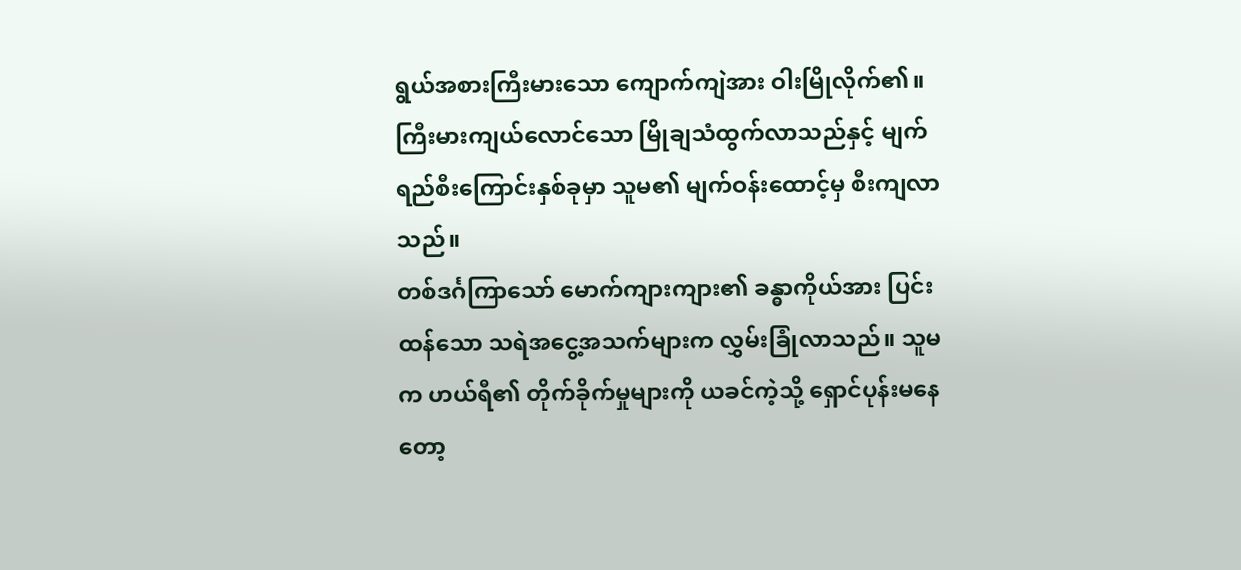ရွယ်အစားကြီးမားသော ကျောက်ကျဲအား ဝါးမြိုလိုက်၏။ ကြီးမားကျယ်လောင်သော မြိုချသံထွက်လာသည်နှင့် မျက်ရည်စီးကြောင်းနှစ်ခုမှာ သူမ၏ မျက်ဝန်းထောင့်မှ စီးကျလာသည်။
တစ်ဒင်္ဂကြာသော် မောက်ကျားကျား၏ ခန္ဓာကိုယ်အား ပြင်းထန်သော သရဲအငွေ့အသက်များက လွှမ်းခြုံလာသည်။ သူမက ဟယ်ရီ၏ တိုက်ခိုက်မှုများကို ယခင်ကဲ့သို့ ရှောင်ပုန်းမနေတော့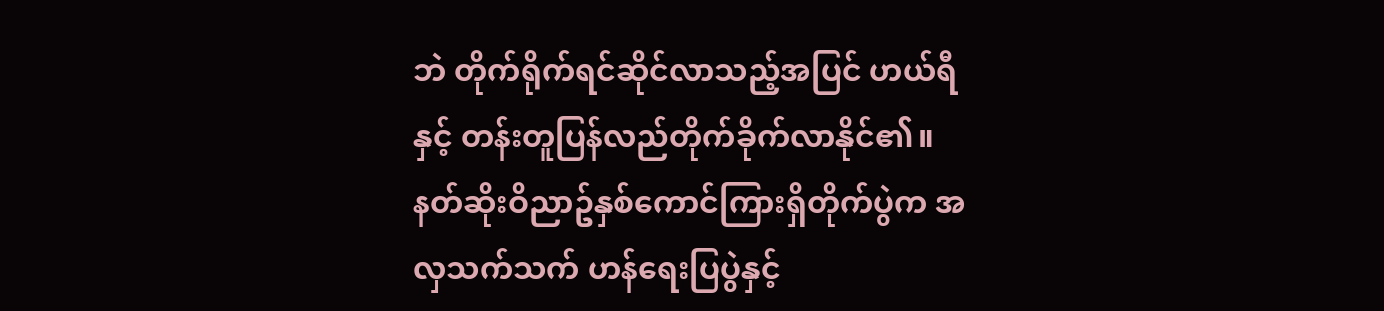ဘဲ တိုက်ရိုက်ရင်ဆိုင်လာသည့်အပြင် ဟယ်ရီနှင့် တန်းတူပြန်လည်တိုက်ခိုက်လာနိုင်၏။
နတ်ဆိုးဝိညာဥ်နှစ်ကောင်ကြားရှိတိုက်ပွဲက အလှသက်သက် ဟန်ရေးပြပွဲနှင့်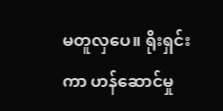မတူလှပေ။ ရိုးရှင်းကာ ဟန်ဆောင်မှု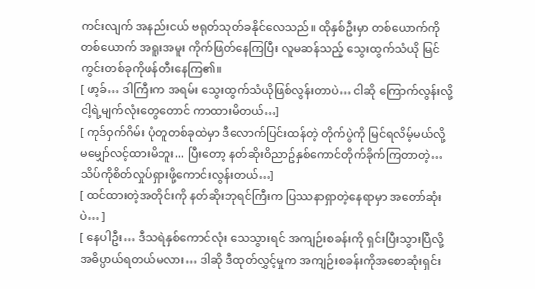ကင်းလျက် အနည်းငယ် ဗရုတ်သုတ်ခနိုင်လေသည်။ ထိုနှစ်ဦးမှာ တစ်ယောက်ကို တစ်ယောက် အရူးအမူး ကိုက်ဖြတ်နေကြပြီး လူမဆန်သည့် သွေးထွက်သံယို မြင်ကွင်းတစ်ခုကိုဖန်တီးနေကြ၏။
[ ဖာ့ခ်… ဒါကြီးက အရမ်း သွေးထွက်သံယိုဖြစ်လွန်းတာပဲ… ငါဆို ကြောက်လွန်းလို့ ငါ့ရဲ့မျက်လုံးတွေတောင် ကာထားမိတယ်…]
[ ကုဒ်ဝှက်ဂိမ်း ပုံတူတစ်ခုထဲမှာ ဒီလောက်ပြင်းထန်တဲ့ တိုက်ပွဲကို မြင်ရလိမ့်မယ်လို့ မမျှော်လင့်ထားမိဘူး... ပြီးတော့ နတ်ဆိုးဝိညာဥ်နှစ်ကောင်တိုက်ခိုက်ကြတာတဲ့… သိပ်ကိုစိတ်လှုပ်ရှားဖို့ကောင်းလွန်းတယ်…]
[ ထင်ထားတဲ့အတိုင်းကို နတ်ဆိုးဘုရင်ကြီးက ပြဿနာရှာတဲ့နေရာမှာ အတော်ဆုံးပဲ… ]
[ နေပါဦး… ဒီသရဲနှစ်ကောင်လုံး သေသွားရင် အကျဉ်းစခန်းကို ရှင်းပြီးသွားပြီလို့ အဓိပ္ပာယ်ရတယ်မလား… ဒါဆို ဒီထုတ်လွှင့်မှုက အကျဉ်းစခန်းကိုအစောဆုံးရှင်း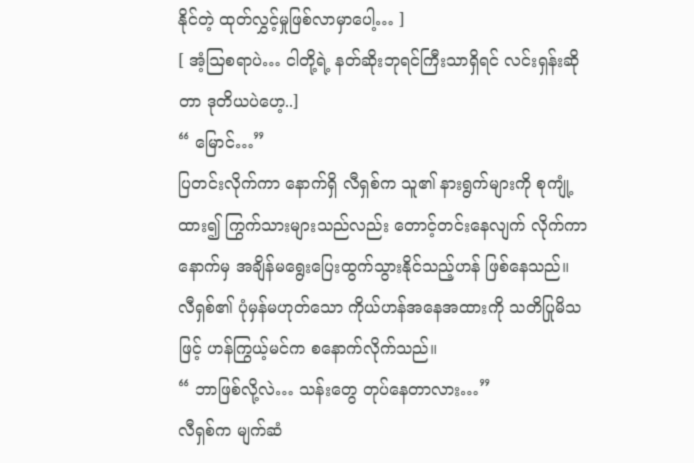နိုင်တဲ့ ထုတ်လွှင့်မှုဖြစ်လာမှာပေါ့… ]
[ အံ့ဩစရာပဲ… ငါတို့ရဲ့ နတ်ဆိုးဘုရင်ကြီးသာရှိရင် လင်းရှန်းဆိုတာ ဒုတိယပဲဟေ့..]
“ မြောင်…”
ပြတင်းလိုက်ကာ နောက်ရှိ လီရှစ်က သူ၏ နားရွက်များကို စုကျုံ့ထား၍ ကြွက်သားများသည်လည်း တောင့်တင်းနေလျက် လိုက်ကာနောက်မှ အချိန်မရွေးပြေးထွက်သွားနိုင်သည့်ဟန် ဖြစ်နေသည်။
လီရှစ်၏ ပုံမှန်မဟုတ်သော ကိုယ်ဟန်အနေအထားကို သတိပြုမိသဖြင့် ဟန်ကြွယ့်မင်က စနောက်လိုက်သည်။
“ ဘာဖြစ်လို့လဲ… သန်းတွေ တုပ်နေတာလား…”
လီရှစ်က မျက်ဆံ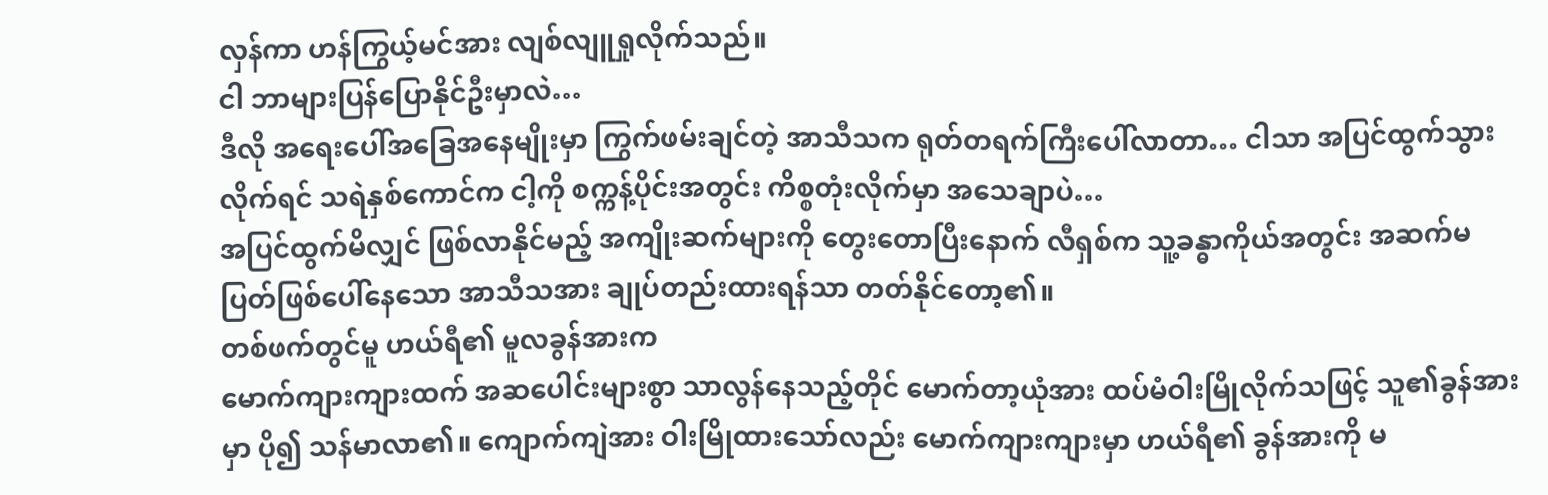လှန်ကာ ဟန်ကြွယ့်မင်အား လျစ်လျူရှုလိုက်သည်။
ငါ ဘာများပြန်ပြောနိုင်ဦးမှာလဲ…
ဒီလို အရေးပေါ်အခြေအနေမျိုးမှာ ကြွက်ဖမ်းချင်တဲ့ အာသီသက ရုတ်တရက်ကြီးပေါ်လာတာ… ငါသာ အပြင်ထွက်သွားလိုက်ရင် သရဲနှစ်ကောင်က ငါ့ကို စက္ကန့်ပိုင်းအတွင်း ကိစ္စတုံးလိုက်မှာ အသေချာပဲ…
အပြင်ထွက်မိလျှင် ဖြစ်လာနိုင်မည့် အကျိုးဆက်များကို တွေးတောပြီးနောက် လီရှစ်က သူ့ခန္ဓာကိုယ်အတွင်း အဆက်မပြတ်ဖြစ်ပေါ်နေသော အာသီသအား ချုပ်တည်းထားရန်သာ တတ်နိုင်တော့၏။
တစ်ဖက်တွင်မူ ဟယ်ရီ၏ မူလခွန်အားက
မောက်ကျားကျားထက် အဆပေါင်းများစွာ သာလွန်နေသည့်တိုင် မောက်တာ့ယုံအား ထပ်မံဝါးမြိုလိုက်သဖြင့် သူ၏ခွန်အားမှာ ပို၍ သန်မာလာ၏။ ကျောက်ကျဲအား ဝါးမြိုထားသော်လည်း မောက်ကျားကျားမှာ ဟယ်ရီ၏ ခွန်အားကို မ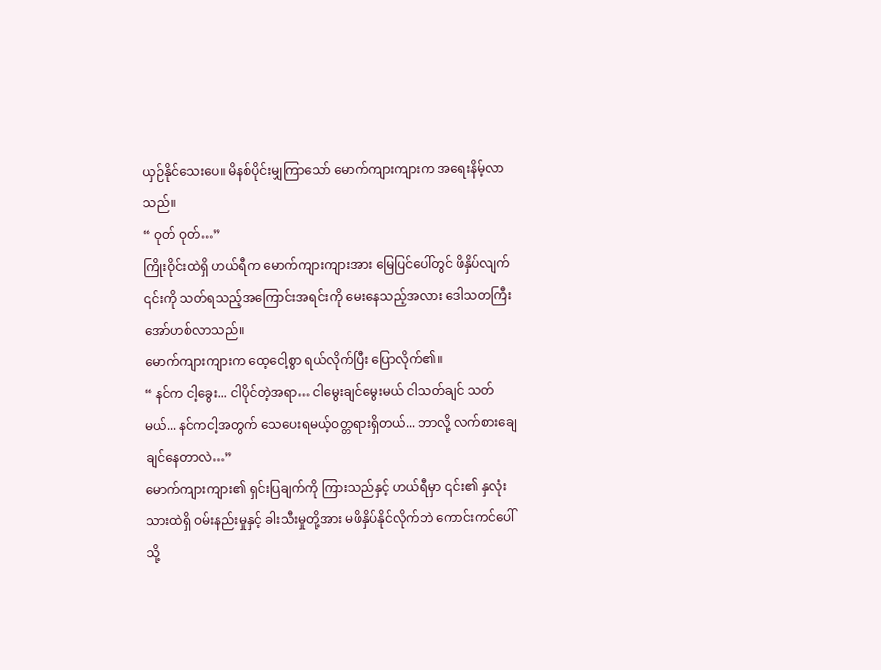ယှဉ်နိုင်သေးပေ။ မိနစ်ပိုင်းမျှကြာသော် မောက်ကျားကျားက အရေးနိမ့်လာသည်။
“ ဝုတ် ဝုတ်…”
ကြိုးဝိုင်းထဲရှိ ဟယ်ရီက မောက်ကျားကျားအား မြေပြင်ပေါ်တွင် ဖိနှိပ်လျက် ၎င်းကို သတ်ရသည့်အကြောင်းအရင်းကို မေးနေသည့်အလား ဒေါသတကြီး အော်ဟစ်လာသည်။
မောက်ကျားကျားက ထေ့ငေါ့စွာ ရယ်လိုက်ပြီး ပြောလိုက်၏။
“ နင်က ငါ့ခွေး... ငါပိုင်တဲ့အရာ… ငါမွေးချင်မွေးမယ် ငါသတ်ချင် သတ်မယ်... နင်ကငါ့အတွက် သေပေးရမယ့်ဝတ္တရားရှိတယ်... ဘာလို့ လက်စားချေချင်နေတာလဲ…”
မောက်ကျားကျား၏ ရှင်းပြချက်ကို ကြားသည်နှင့် ဟယ်ရီမှာ ၎င်း၏ နှလုံးသားထဲရှိ ဝမ်းနည်းမှုနှင့် ခါးသီးမှုတို့အား မဖိနှိပ်နိုင်လိုက်ဘဲ ကောင်းကင်ပေါ်သို့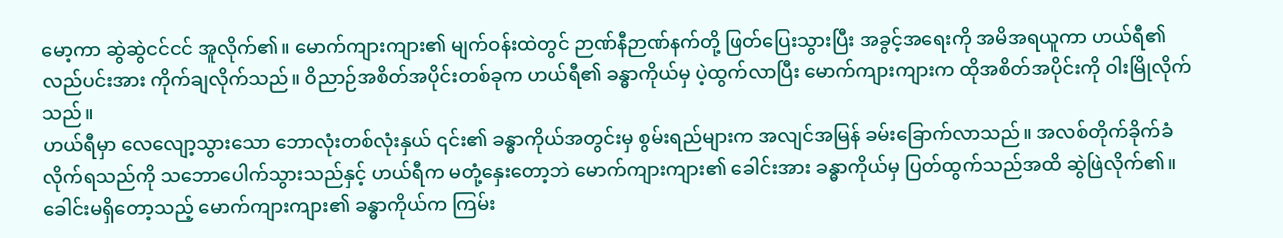မော့ကာ ဆွဲဆွဲငင်ငင် အူလိုက်၏။ မောက်ကျားကျား၏ မျက်ဝန်းထဲတွင် ဉာဏ်နီဉာဏ်နက်တို့ ဖြတ်ပြေးသွားပြီး အခွင့်အရေးကို အမိအရယူကာ ဟယ်ရီ၏ လည်ပင်းအား ကိုက်ချလိုက်သည်။ ဝိညာဉ်အစိတ်အပိုင်းတစ်ခုက ဟယ်ရီ၏ ခန္ဓာကိုယ်မှ ပဲ့ထွက်လာပြီး မောက်ကျားကျားက ထိုအစိတ်အပိုင်းကို ဝါးမြိုလိုက်သည်။
ဟယ်ရီမှာ လေလျော့သွားသော ဘောလုံးတစ်လုံးနှယ် ၎င်း၏ ခန္ဓာကိုယ်အတွင်းမှ စွမ်းရည်များက အလျင်အမြန် ခမ်းခြောက်လာသည်။ အလစ်တိုက်ခိုက်ခံလိုက်ရသည်ကို သဘောပေါက်သွားသည်နှင့် ဟယ်ရီက မတုံ့နှေးတော့ဘဲ မောက်ကျားကျား၏ ခေါင်းအား ခန္ဓာကိုယ်မှ ပြတ်ထွက်သည်အထိ ဆွဲဖြဲလိုက်၏။
ခေါင်းမရှိတော့သည့် မောက်ကျားကျား၏ ခန္ဓာကိုယ်က ကြမ်း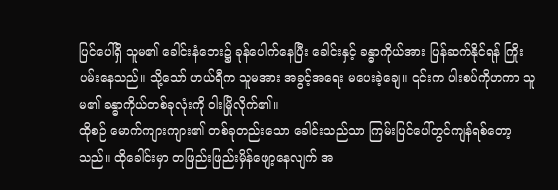ပြင်ပေါ်ရှိ သူမ၏ ခေါင်းနံဘေး၌ ခုန်ပေါက်နေပြီး ခေါင်းနှင့် ခန္ဓာကိုယ်အား ပြန်ဆက်နိုင်ရန် ကြိုးပမ်းနေသည်။ သို့သော် ဟယ်ရီက သူမအား အခွင့်အရေး မပေးခဲ့ချေ။ ၎င်းက ပါးစပ်ကိုဟကာ သူမ၏ ခန္ဓာကိုယ်တစ်ခုလုံးကို ဝါးမြိုလိုက်၏။
ထိုစဉ် မောက်ကျားကျား၏ တစ်ခုတည်းသော ခေါင်းသည်သာ ကြမ်းပြင်ပေါ်တွင်ကျန်ရစ်တော့သည်။ ထိုခေါင်းမှာ တဖြည်းဖြည်းမှိန်ဖျော့နေလျက် အ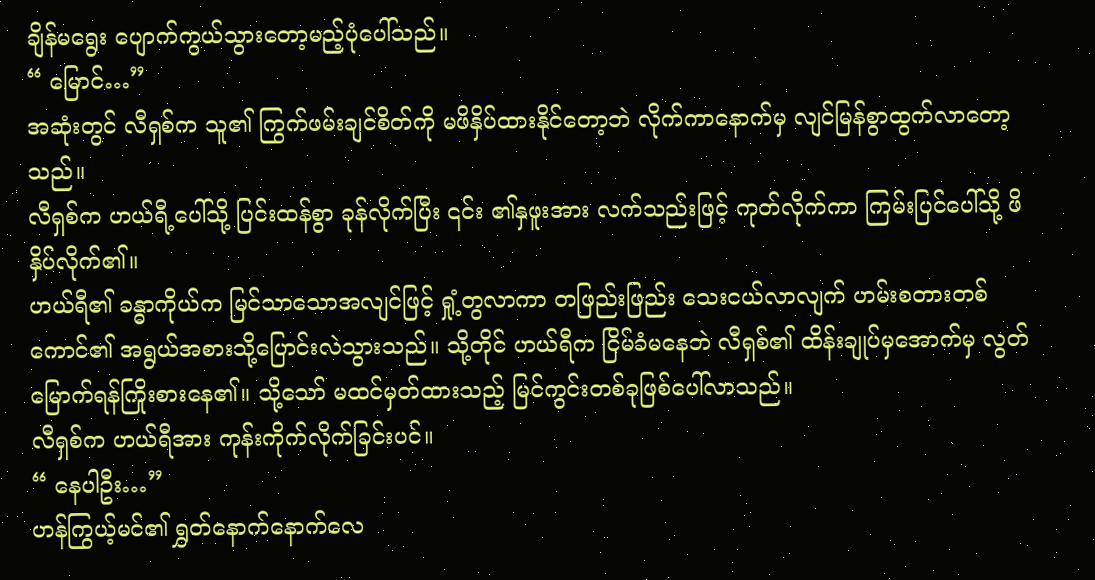ချိန်မရွေး ပျောက်ကွယ်သွားတော့မည့်ပုံပေါ်သည်။
“ မြောင်…”
အဆုံးတွင် လီရှစ်က သူ၏ ကြွက်ဖမ်းချင်စိတ်ကို မဖိနှိပ်ထားနိုင်တော့ဘဲ လိုက်ကာနောက်မှ လျင်မြန်စွာထွက်လာတော့သည်။
လီရှစ်က ဟယ်ရီ့ပေါ်သို့ ပြင်းထန်စွာ ခုန်လိုက်ပြီး ၎င်း ၏နှဖူးအား လက်သည်းဖြင့် ကုတ်လိုက်ကာ ကြမ်းပြင်ပေါ်သို့ ဖိနှိပ်လိုက်၏။
ဟယ်ရီ၏ ခန္ဓာကိုယ်က မြင်သာသောအလျင်ဖြင့် ရှုံ့တွလာကာ တဖြည်းဖြည်း သေးငယ်လာလျက် ဟမ်းစတားတစ်ကောင်၏ အရွယ်အစားသို့ပြောင်းလဲသွားသည်။ သို့တိုင် ဟယ်ရီက ငြိမ်ခံမနေဘဲ လီရှစ်၏ ထိန်းချုပ်မှအောက်မှ လွတ်မြောက်ရန်ကြိုးစားနေ၏။ သို့သော် မထင်မှတ်ထားသည့် မြင်ကွင်းတစ်ခုဖြစ်ပေါ်လာသည်။
လီရှစ်က ဟယ်ရီအား ကုန်းကိုက်လိုက်ခြင်းပင်။
“ နေပါဦး…”
ဟန်ကြွယ့်မင်၏ ရွှတ်နောက်နောက်လေ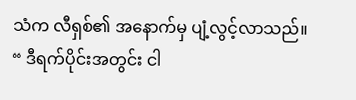သံက လီရှစ်၏ အနောက်မှ ပျံ့လွင့်လာသည်။
“ ဒီရက်ပိုင်းအတွင်း ငါ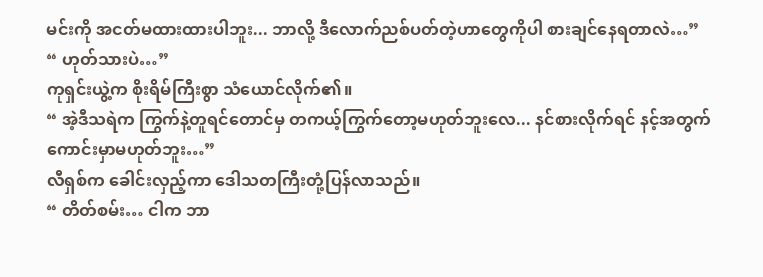မင်းကို အငတ်မထားထားပါဘူး... ဘာလို့ ဒီလောက်ညစ်ပတ်တဲ့ဟာတွေကိုပါ စားချင်နေရတာလဲ…”
“ ဟုတ်သားပဲ…”
ကုရှင်းယွဲ့က စိုးရိမ်ကြီးစွာ သံယောင်လိုက်၏။
“ အဲ့ဒီသရဲက ကြွက်နဲ့တူရင်တောင်မှ တကယ့်ကြွက်တော့မဟုတ်ဘူးလေ... နင်စားလိုက်ရင် နင့်အတွက် ကောင်းမှာမဟုတ်ဘူး…”
လီရှစ်က ခေါင်းလှည့်ကာ ဒေါသတကြီးတုံ့ပြန်လာသည်။
“ တိတ်စမ်း… ငါက ဘာ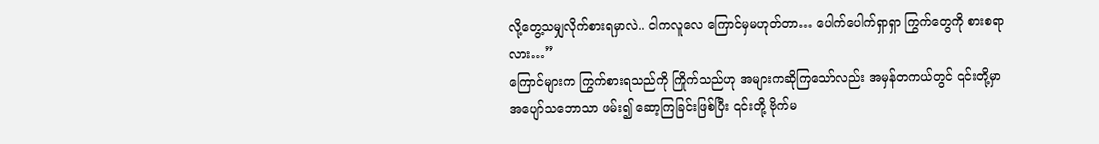လို့တွေ့သမျှလိုက်စားရမှာလဲ.. ငါကလူလေ ကြောင်မှမဟုတ်တာ… ပေါက်ပေါက်ရှာရှာ ကြွက်တွေကို စားစရာလား…”
ကြောင်များက ကြွက်စားရသည်ကို ကြိုက်သည်ဟု အများကဆိုကြသော်လည်း အမှန်တကယ်တွင် ၎င်းတို့မှာ အပျော်သဘောသာ ဖမ်း၍ ဆော့ကြခြင်းဖြစ်ပြီး ၎င်းတို့ ဗိုက်မ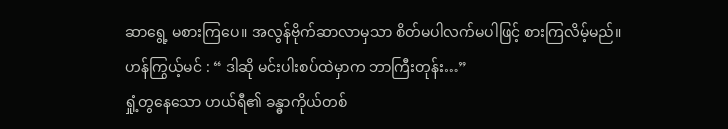ဆာရွေ့ မစားကြပေ။ အလွန်ဗိုက်ဆာလာမှသာ စိတ်မပါလက်မပါဖြင့် စားကြလိမ့်မည်။
ဟန်ကြွယ့်မင် : “ ဒါဆို မင်းပါးစပ်ထဲမှာက ဘာကြီးတုန်း…”
ရှုံ့တွနေသော ဟယ်ရီ၏ ခန္ဓာကိုယ်တစ်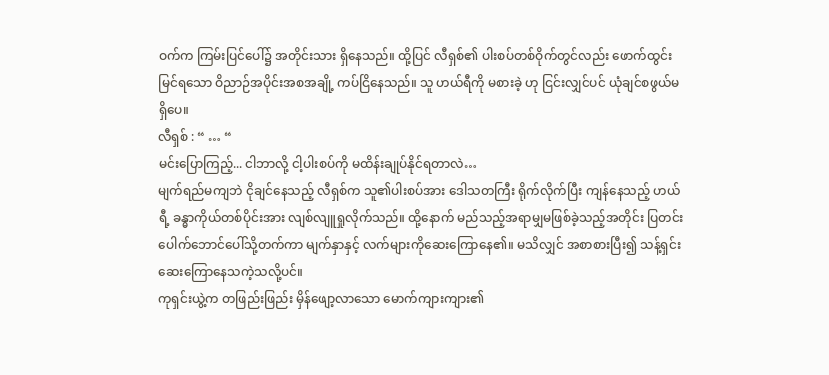ဝက်က ကြမ်းပြင်ပေါ်၌ အတိုင်းသား ရှိနေသည်။ ထို့ပြင် လီရှစ်၏ ပါးစပ်တစ်ဝိုက်တွင်လည်း ဖောက်ထွင်းမြင်ရသော ဝိညာဉ်အပိုင်းအစအချို့ ကပ်ငြိနေသည်။ သူ ဟယ်ရီကို မစားခဲ့ ဟု ငြင်းလျှင်ပင် ယုံချင်စဖွယ်မရှိပေ။
လီရှစ် : “ … “
မင်းပြောကြည့်... ငါဘာလို့ ငါ့ပါးစပ်ကို မထိန်းချုပ်နိုင်ရတာလဲ…
မျက်ရည်မကျဘဲ ငိုချင်နေသည့် လီရှစ်က သူ၏ပါးစပ်အား ဒေါသတကြီး ရိုက်လိုက်ပြီး ကျန်နေသည့် ဟယ်ရီ့ ခန္ဓာကိုယ်တစ်ပိုင်းအား လျစ်လျူရှုလိုက်သည်။ ထို့နောက် မည်သည့်အရာမျှမဖြစ်ခဲ့သည့်အတိုင်း ပြတင်းပေါက်ဘောင်ပေါ်သို့တက်ကာ မျက်နှာနှင့် လက်များကိုဆေးကြောနေ၏။ မသိလျှင် အစာစားပြီး၍ သန့်ရှင်းဆေးကြောနေသကဲ့သလို့ပင်။
ကုရှင်းယွဲ့က တဖြည်းဖြည်း မှိန်ဖျော့လာသော မောက်ကျားကျား၏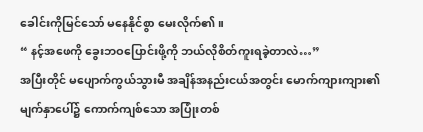ခေါင်းကိုမြင်သော် မနေနိုင်စွာ မေးလိုက်၏။
“ နင့်အဖေကို ခွေးဘဝပြောင်းဖို့ကို ဘယ်လိုစိတ်ကူးရခဲ့တာလဲ…”
အပြီးတိုင် မပျောက်ကွယ်သွားမီ အချိန်အနည်းငယ်အတွင်း မောက်ကျားကျား၏ မျက်နှာပေါ်၌ ကောက်ကျစ်သော အပြုံးတစ်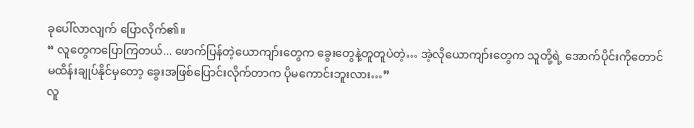ခုပေါ်လာလျက် ပြောလိုက်၏။
“ လူတွေကပြောကြတယ်... ဖောက်ပြန်တဲ့ယောကျာ်းတွေက ခွေးတွေနဲ့တူတူပဲတဲ့… အဲ့လိုယောကျာ်းတွေက သူတို့ရဲ့ အောက်ပိုင်းကိုတောင် မထိန်းချုပ်နိုင်မှတော့ ခွေးအဖြစ်ပြောင်းလိုက်တာက ပိုမကောင်းဘူးလား…”
လူ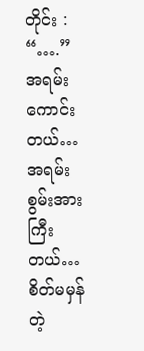တိုင်း : “….”
အရမ်းကောင်းတယ်… အရမ်းစွမ်းအားကြီးတယ်…
စိတ်မမှန်တဲ့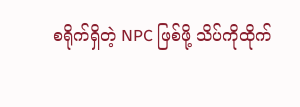စရိုက်ရှိတဲ့ NPC ဖြစ်ဖို့ သိပ်ကိုထိုက်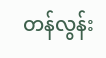တန်လွန်း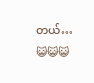တယ်…
😺😺😺